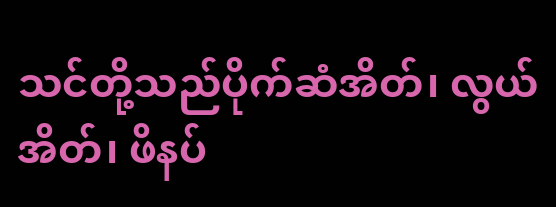သင်တို့သည်ပိုက်ဆံအိတ်၊ လွယ်အိတ်၊ ဖိနပ်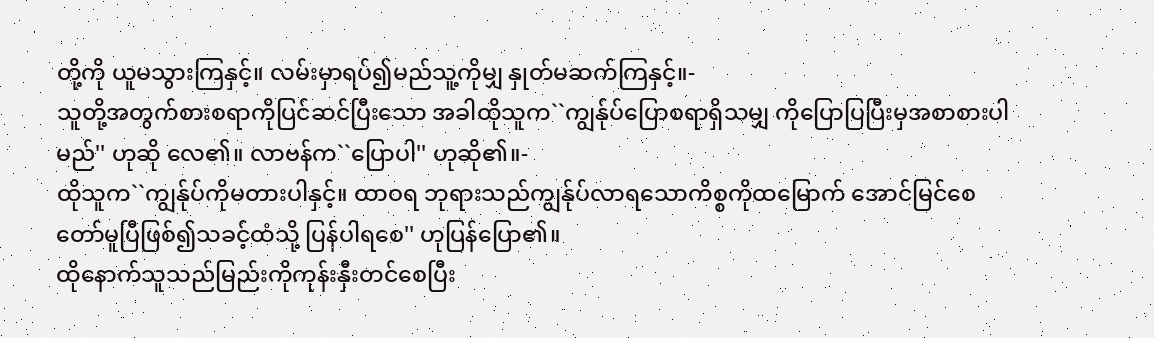တို့ကို ယူမသွားကြနှင့်။ လမ်းမှာရပ်၍မည်သူ့ကိုမျှ နှုတ်မဆက်ကြနှင့်။-
သူတို့အတွက်စားစရာကိုပြင်ဆင်ပြီးသော အခါထိုသူက``ကျွန်ုပ်ပြောစရာရှိသမျှ ကိုပြောပြပြီးမှအစာစားပါမည်'' ဟုဆို လေ၏။ လာဗန်က``ပြောပါ'' ဟုဆို၏။-
ထိုသူက``ကျွန်ုပ်ကိုမတားပါနှင့်။ ထာဝရ ဘုရားသည်ကျွန်ုပ်လာရသောကိစ္စကိုထမြောက် အောင်မြင်စေတော်မူပြီဖြစ်၍သခင့်ထံသို့ ပြန်ပါရစေ'' ဟုပြန်ပြော၏။
ထိုနောက်သူသည်မြည်းကိုကုန်းနှီးတင်စေပြီး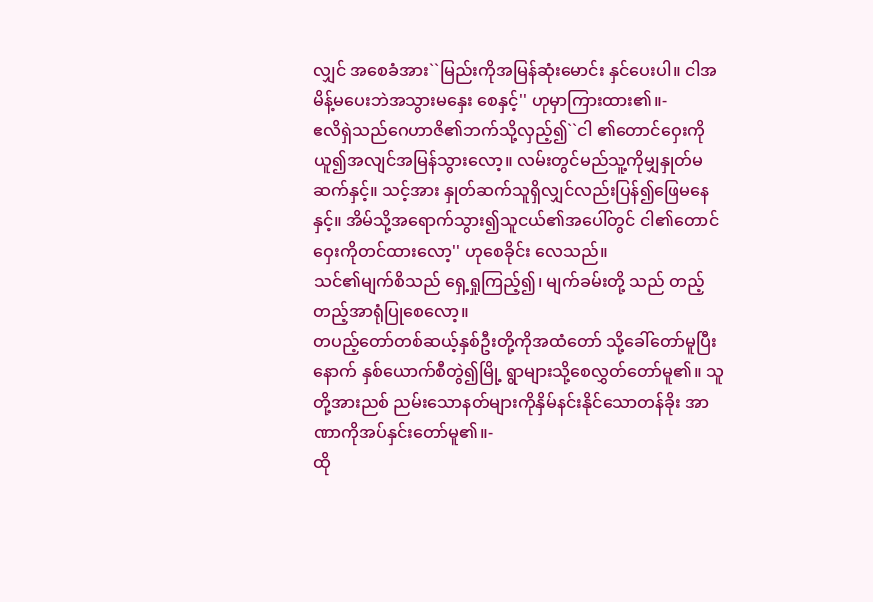လျှင် အစေခံအား``မြည်းကိုအမြန်ဆုံးမောင်း နှင်ပေးပါ။ ငါအမိန့်မပေးဘဲအသွားမနှေး စေနှင့်'' ဟုမှာကြားထား၏။-
ဧလိရှဲသည်ဂေဟာဇိ၏ဘက်သို့လှည့်၍``ငါ ၏တောင်ဝှေးကိုယူ၍အလျင်အမြန်သွားလော့။ လမ်းတွင်မည်သူ့ကိုမျှနှုတ်မဆက်နှင့်။ သင့်အား နှုတ်ဆက်သူရှိလျှင်လည်းပြန်၍ဖြေမနေနှင့်။ အိမ်သို့အရောက်သွား၍သူငယ်၏အပေါ်တွင် ငါ၏တောင်ဝှေးကိုတင်ထားလော့'' ဟုစေခိုင်း လေသည်။
သင်၏မျက်စိသည် ရှေ့ရှုကြည့်၍၊ မျက်ခမ်းတို့ သည် တည့်တည့်အာရုံပြုစေလော့။
တပည့်တော်တစ်ဆယ့်နှစ်ဦးတို့ကိုအထံတော် သို့ခေါ်တော်မူပြီးနောက် နှစ်ယောက်စီတွဲ၍မြို့ ရွာများသို့စေလွှတ်တော်မူ၏။ သူတို့အားညစ် ညမ်းသောနတ်များကိုနှိမ်နင်းနိုင်သောတန်ခိုး အာဏာကိုအပ်နှင်းတော်မူ၏။-
ထို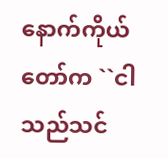နောက်ကိုယ်တော်က ``ငါသည်သင်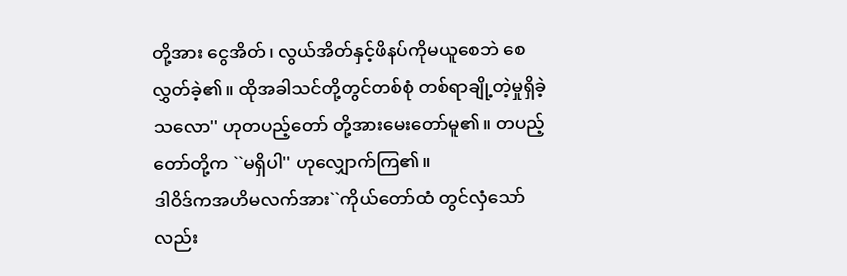တို့အား ငွေအိတ်၊ လွယ်အိတ်နှင့်ဖိနပ်ကိုမယူစေဘဲ စေလွှတ်ခဲ့၏။ ထိုအခါသင်တို့တွင်တစ်စုံ တစ်ရာချို့တဲ့မှုရှိခဲ့သလော'' ဟုတပည့်တော် တို့အားမေးတော်မူ၏။ တပည့်တော်တို့က ``မရှိပါ'' ဟုလျှောက်ကြ၏။
ဒါဝိဒ်ကအဟိမလက်အား``ကိုယ်တော်ထံ တွင်လှံသော်လည်း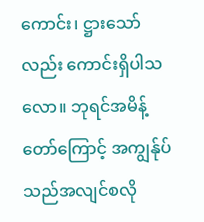ကောင်း၊ ဋ္ဌားသော်လည်း ကောင်းရှိပါသလော။ ဘုရင်အမိန့်တော်ကြောင့် အကျွန်ုပ်သည်အလျင်စလို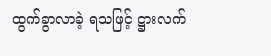ထွက်ခွာလာခဲ့ ရသဖြင့် ဋ္ဌားလက်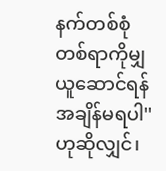နက်တစ်စုံတစ်ရာကိုမျှ ယူဆောင်ရန်အချိန်မရပါ'' ဟုဆိုလျှင်၊